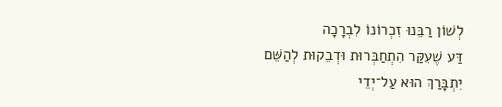לְשׁוֹן רַבֵּנוּ זִכְרוֹנוֹ לִבְרָכָה
דַּע שֶׁעִקַּר הִתְחַבְּרוּת וּדְבֵקוּת לְהַשֵּׁם יִתְבָּרַךְ הוּא עַל־יְדֵי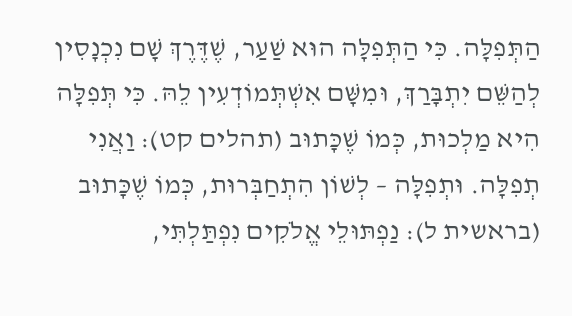הַתְּפִלָּה. כִּי הַתְּפִלָּה הוּא שַׁעַר, שֶׁדֶּרֶךְ שָׁם נִכְנָסִין לְהַשֵּׁם יִתְבָּרַךְ, וּמִשָּׁם אִשְׁתְּמוֹדְעִין לֵהּ. כִּי תְּפִלָּה הִיא מַלְכוּת, כְּמוֹ שֶׁכָּתוּב (תהלים קט): וַאֲנִי תְפִלָּה. וּתְפִלָּה – לְשׁוֹן הִתְחַבְּרוּת, כְּמוֹ שֶׁכָּתוּב (בראשית ל): נַפְתּוּלֵי אֱלֹקִים נִפְתַּלְתִּי,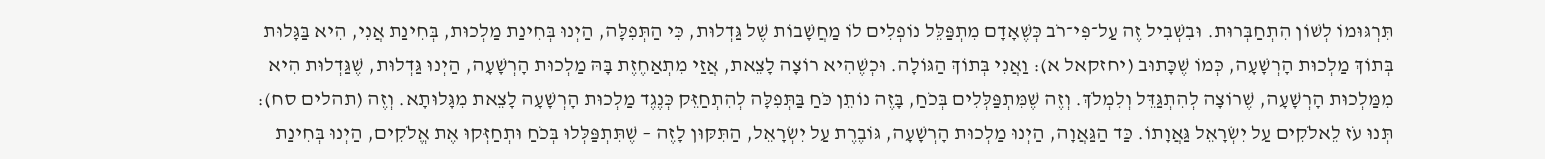תִּרְגּוּמוֹ לְשׁוֹן הִתְחַבְּרוּת. וּבִשְׁבִיל זֶה עַל־פִּי־רֹב כְּשֶׁאָדָם מִתְפַּלֵּל נוֹפְלִים לוֹ מַחֲשָׁבוֹת שֶׁל גַּדְלוּת, כִּי הַתְּפִלָּה, הַיְנוּ בְּחִינַת מַלְכוּת, בְּחִינַת אֲנִי, הִיא בַּגָּלוּת בְּתוֹךְ מַלְכוּת הָרְשָׁעָה, כְּמוֹ שֶׁכָּתוּב (יחזקאל א): וַאֲנִי בְּתוֹךְ הַגּוֹלָה. וּכְשֶׁהִיא רוֹצָה לָצֵאת, אֲזַי מִתְאַחֶזֶת בָּהּ מַלְכוּת הָרְשָׁעָה, הַיְנוּ גַּדְלוּת, שֶׁגַּדְלוּת הִיא מִמַּלְכוּת הָרְשָׁעָה, שֶׁרוֹצָה לְהִתְגַּדֵּל וְלִמְלֹךְ. וְזֶה שֶׁמִּתְפַּלְּלִים בְּכֹחַ, בָּזֶה נוֹתֵן כֹּחַ בַּתְּפִלָּה לְהִתְחַזֵּק כְּנֶגֶד מַלְכוּת הָרְשָׁעָה לָצֵאת מִגָּלוּתָא. וְזֶה (תהלים סח): תְּנוּ עֹז לֵאלֹקִים עַל יִשְׂרָאֵל גַּאֲוָתוֹ. כַּד הַגַּאֲוָה, הַיְנוּ מַלְכוּת הָרְשָׁעָה, גּוֹבֶרֶת עַל יִשְׂרָאֵל, הַתִּקּוּן לָזֶה – שֶׁתִּתְפַּלְּלוּ בְּכֹחַ וּתְחַזְּקוּ אֶת אֱלֹקִים, הַיְנוּ בְּחִינַת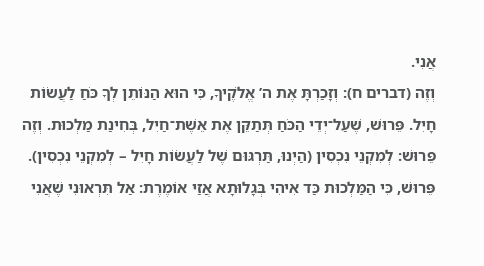אֲנִי.
וְזֶה (דברים ח): וְזָכַרְתָּ אֶת ה’ אֱלֹקֶיךָ, כִּי הוּא הַנּוֹתֵן לְךָ כֹּחַ לַעֲשׂוֹת חָיִל. פֵּרוּשׁ, שֶׁעַל־יְדֵי הַכֹּחַ תְּתַקֵּן אֶת אֵשֶׁת־חַיִל, בְּחִינַת מַלְכוּת. וְזֶה פֵּרוּשׁ: לְמִקְנֵי נִכְסִין (הַיְנוּ, תַּרְגּוּם שֶׁל לַעֲשׂוֹת חָיִל – לְמִקְנֵי נִכְסִין). פֵּרוּשׁ, כִּי הַמַּלְכוּת כַּד אִיהִי בְּגָלוּתָא אֲזַי אוֹמֶרֶת: אַל תִּרְאוּנִי שֶׁאֲנִי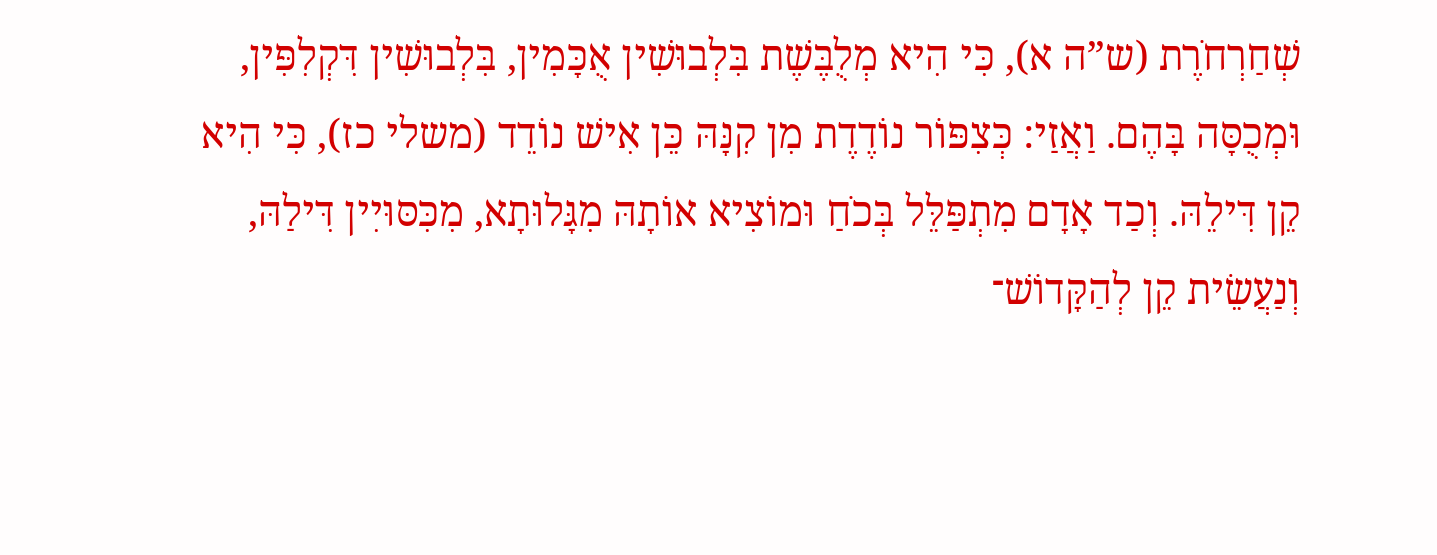שְׁחַרְחֹרֶת (ש”ה א), כִּי הִיא מְלֻבֶּשֶׁת בִּלְבוּשִׁין אֻכָּמִין, בִּלְבוּשִׁין דִּקְלִפִּין, וּמְכֻסָּה בָּהֶם. וַאֲזַי: כְּצִפּוֹר נוֹדֶדֶת מִן קִנָּהּ כֵּן אִישׁ נוֹדֵד (משלי כז), כִּי הִיא קֵן דִּילֵהּ. וְכַד אָדָם מִתְפַּלֵּל בְּכֹחַ וּמוֹצִיא אוֹתָהּ מִגָּלוּתָא, מִכִּסּוּיִין דִּילַהּ, וְנַעֲשֵׂית קֵן לְהַקָּדוֹשׁ־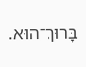בָּרוּךְ־הוּא.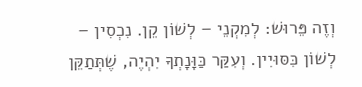וְזֶה פֵּרוּשׁ: לְמִקְנֵי – לְשׁוֹן קֵן. נִכְסִין – לְשׁוֹן כִּסּוּיִין. וְעִקַּר כַּוָּנָתְךָ יִהְיֶה, שֶׁתְּתַקֵּן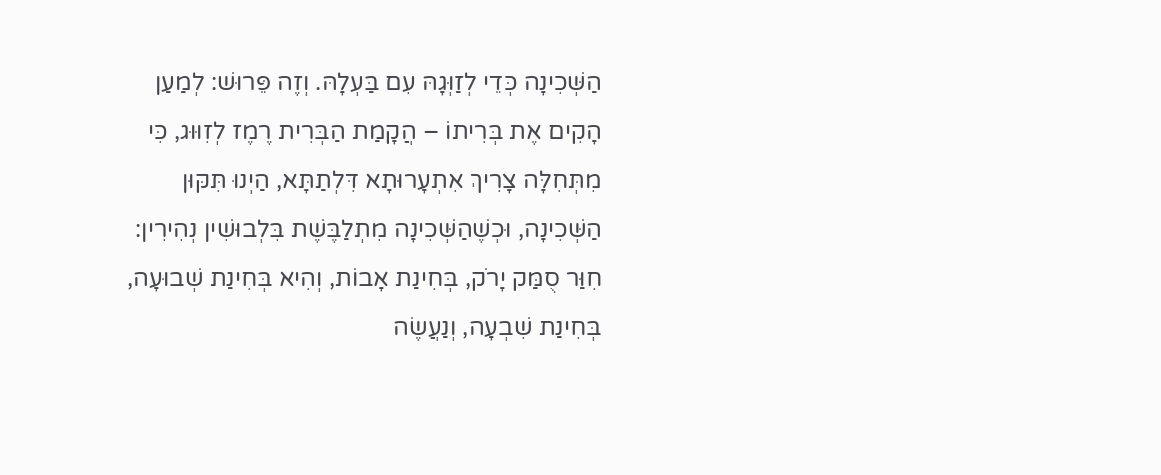הַשְּׁכִינָה כְּדֵי לְזַוְּגָהּ עִם בַּעְלָהּ. וְזֶה פֵּרוּשׁ: לְמַעַן הָקִים אֶת בְּרִיתוֹ – הֲקָמַת הַבְּרִית רֶמֶז לְזִוּוּג, כִּי מִתְּחִלָּה צָרִיךְ אִתְעָרוּתָא דִּלְתַתָּא, הַיְנוּ תִּקּוּן הַשְּׁכִינָה, וּכְשֶׁהַשְּׁכִינָה מִתְלַבֶּשֶׁת בִּלְבוּשִׁין נְהִירִין: חִוַּר סֻמַּק יָרֹק, בְּחִינַת אָבוֹת, וְהִיא בְּחִינַת שְׁבוּעָה, בְּחִינַת שִׁבְעָה, וְנַעֲשֶׂה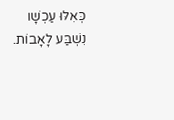כְּאִלּוּ עַכְשָׁו נִשְׁבַּע לָאָבוֹת.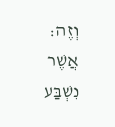וְזֶה: אֲשֶׁר נִשְׁבַּע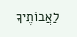לַאֲבוֹתֶיךָ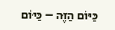כַּיּוֹם הַזֶּה – כַּיּוֹם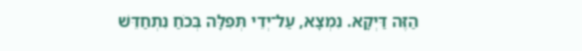הַזֶּה דַּיְקָא. נִמְצָא, עַל־יְדֵי תְּפִלָּה בְּכֹחַ נִתְחַדֵּשׁ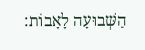הַשְּׁבוּעָה לָאָבוֹת: